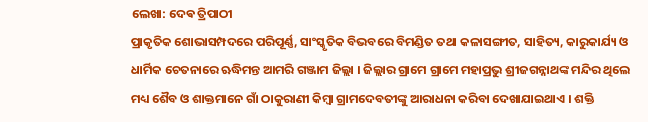ଲେଖା: ଦେଵ ତ୍ରିପାଠୀ
ପ୍ରାକୃତିକ ଶୋଭାସମ୍ପଦରେ ପରିପୂର୍ଣ୍ଣ, ସାଂସ୍କୃତିକ ବିଭବରେ ବିମଣ୍ଡିତ ତଥା କଳାସଙ୍ଗୀତ, ସାହିତ୍ୟ, କାରୁକାର୍ଯ୍ୟ ଓ ଧାର୍ମିକ ଚେତନାରେ ଋଦ୍ଧିମନ୍ତ ଆମରି ଗଞ୍ଜାମ ଜିଲ୍ଲା । ଜିଲ୍ଲାର ଗ୍ରାମେ ଗ୍ରାମେ ମହାପ୍ରଭୁ ଶ୍ରୀଜଗନ୍ନାଥଙ୍କ ମନ୍ଦିର ଥିଲେ ମଧ୍ୟ ଶୈବ ଓ ଶାକ୍ତମାନେ ଗାଁ ଠାକୁରାଣୀ କିମ୍ବା ଗ୍ରାମଦେବତୀଙ୍କୁ ଆରାଧନା କରିବା ଦେଖାଯାଇଥାଏ । ଶକ୍ତି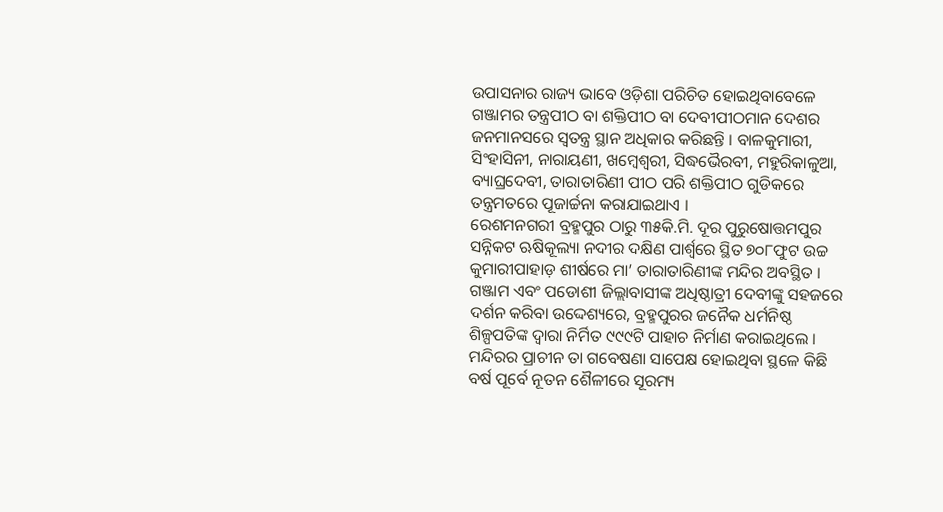ଉପାସନାର ରାଜ୍ୟ ଭାବେ ଓଡ଼ିଶା ପରିଚିତ ହୋଇଥିବାବେଳେ ଗଞ୍ଜାମର ତନ୍ତ୍ରପୀଠ ବା ଶକ୍ତିପୀଠ ବା ଦେବୀପୀଠମାନ ଦେଶର ଜନମାନସରେ ସ୍ବତନ୍ତ୍ର ସ୍ଥାନ ଅଧିକାର କରିଛନ୍ତି । ବାଳକୁମାରୀ, ସିଂହାସିନୀ, ନାରାୟଣୀ, ଖମ୍ବେଶ୍ୱରୀ, ସିଦ୍ଧଭୈରବୀ, ମହୁରିକାଳୁଆ, ବ୍ୟାଘ୍ରଦେବୀ, ତାରାତାରିଣୀ ପୀଠ ପରି ଶକ୍ତିପୀଠ ଗୁଡିକରେ ତନ୍ତ୍ରମତରେ ପୂଜାର୍ଚ୍ଚନା କରାଯାଇଥାଏ ।
ରେଶମନଗରୀ ବ୍ରହ୍ମପୁର ଠାରୁ ୩୫କି.ମି. ଦୂର ପୁରୁଷୋତ୍ତମପୁର ସନ୍ନିକଟ ଋଷିକୂଲ୍ୟା ନଦୀର ଦକ୍ଷିଣ ପାର୍ଶ୍ଵରେ ସ୍ଥିତ ୭୦୮ଫୁଟ ଉଚ୍ଚ କୁମାରୀପାହାଡ଼ ଶୀର୍ଷରେ ମା’ ତାରାତାରିଣୀଙ୍କ ମନ୍ଦିର ଅବସ୍ଥିତ । ଗଞ୍ଜାମ ଏବଂ ପଡୋଶୀ ଜିଲ୍ଲାବାସୀଙ୍କ ଅଧିଷ୍ଠାତ୍ରୀ ଦେବୀଙ୍କୁ ସହଜରେ ଦର୍ଶନ କରିବା ଉଦ୍ଦେଶ୍ୟରେ, ବ୍ରହ୍ମପୁରର ଜନୈକ ଧର୍ମନିଷ୍ଠ ଶିଳ୍ପପତିଙ୍କ ଦ୍ଵାରା ନିର୍ମିତ ୯୯୯ଟି ପାହାଚ ନିର୍ମାଣ କରାଇଥିଲେ । ମନ୍ଦିରର ପ୍ରାଚୀନ ତା ଗବେଷଣା ସାପେକ୍ଷ ହୋଇଥିବା ସ୍ଥଳେ କିଛି ବର୍ଷ ପୂର୍ବେ ନୂତନ ଶୈଳୀରେ ସୂରମ୍ୟ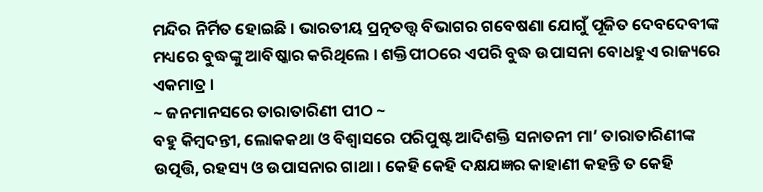ମନ୍ଦିର ନିର୍ମିତ ହୋଇଛି । ଭାରତୀୟ ପ୍ରତ୍ନତତ୍ତ୍ଵ ବିଭାଗର ଗବେଷଣା ଯୋଗୁଁ ପୂଜିତ ଦେବଦେବୀଙ୍କ ମଧ୍ୟରେ ବୁଦ୍ଧଙ୍କୁ ଆବିଷ୍କାର କରିଥିଲେ । ଶକ୍ତିପୀଠରେ ଏପରି ବୁଦ୍ଧ ଉପାସନା ବୋଧହୁଏ ରାଜ୍ୟରେ ଏକମାତ୍ର ।
~ ଜନମାନସରେ ତାରାତାରିଣୀ ପୀଠ ~
ବହୁ କିମ୍ବଦନ୍ତୀ, ଲୋକକଥା ଓ ବିଶ୍ୱାସରେ ପରିପୁଷ୍ଟ ଆଦିଶକ୍ତି ସନାତନୀ ମା’ ତାରାତାରିଣୀଙ୍କ ଉତ୍ପତ୍ତି, ରହସ୍ୟ ଓ ଉପାସନାର ଗାଥା । କେହି କେହି ଦକ୍ଷଯଜ୍ଞର କାହାଣୀ କହନ୍ତି ତ କେହି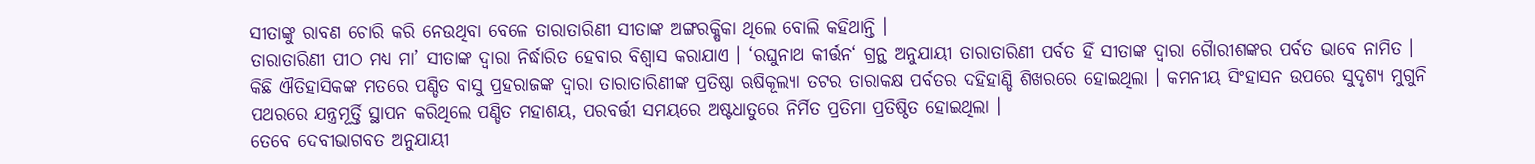ସୀତାଙ୍କୁ ରାବଣ ଚୋରି କରି ନେଉଥିବା ବେଳେ ତାରାତାରିଣୀ ସୀତାଙ୍କ ଅଙ୍ଗରକ୍ଷିକା ଥିଲେ ବୋଲି କହିଥାନ୍ତି ।
ତାରାତାରିଣୀ ପୀଠ ମଧ୍ୟ ମା’ ସୀତାଙ୍କ ଦ୍ଵାରା ନିର୍ଦ୍ଧାରିତ ହେବାର ବିଶ୍ୱାସ କରାଯାଏ । ‘ରଘୁନାଥ କୀର୍ତ୍ତନ‘ ଗ୍ରନ୍ଥ ଅନୁଯାୟୀ ତାରାତାରିଣୀ ପର୍ବତ ହିଁ ସୀତାଙ୍କ ଦ୍ଵାରା ଗୋୖରୀଶଙ୍କର ପର୍ବତ ଭାବେ ନାମିତ । କିଛି ଐତିହାସିକଙ୍କ ମତରେ ପଣ୍ଡିତ ବାସୁ ପ୍ରହରାଜଙ୍କ ଦ୍ଵାରା ତାରାତାରିଣୀଙ୍କ ପ୍ରତିଷ୍ଠା ଋଷିକୂଲ୍ୟା ତଟର ତାରାକକ୍ଷ ପର୍ବତର ଦହିହାଣ୍ଡି ଶିଖରରେ ହୋଇଥିଲା । କମନୀୟ ସିଂହାସନ ଉପରେ ସୁଦୃଶ୍ୟ ମୁଗୁନି ପଥରରେ ଯନ୍ତ୍ରମୂର୍ତ୍ତି ସ୍ଥାପନ କରିଥିଲେ ପଣ୍ଡିତ ମହାଶୟ, ପରବର୍ତ୍ତୀ ସମୟରେ ଅଷ୍ଟଧାତୁରେ ନିର୍ମିତ ପ୍ରତିମା ପ୍ରତିଷ୍ଠିତ ହୋଇଥିଲା ।
ତେବେ ଦେବୀଭାଗବତ ଅନୁଯାୟୀ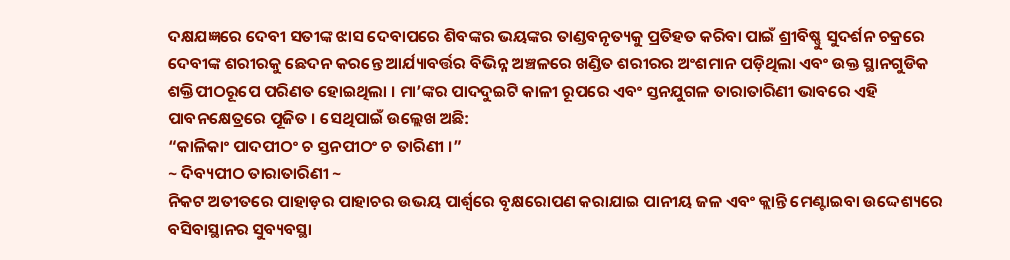ଦକ୍ଷଯଜ୍ଞରେ ଦେବୀ ସତୀଙ୍କ ଝାସ ଦେବାପରେ ଶିବଙ୍କର ଭୟଙ୍କର ତାଣ୍ଡବନୃତ୍ୟକୁ ପ୍ରତିହତ କରିବା ପାଇଁ ଶ୍ରୀବିଷ୍ଣୁ ସୁଦର୍ଶନ ଚକ୍ରରେ ଦେବୀଙ୍କ ଶରୀରକୁ ଛେଦନ କରନ୍ତେ ଆର୍ଯ୍ୟାବର୍ତ୍ତର ବିଭିନ୍ନ ଅଞ୍ଚଳରେ ଖଣ୍ଡିତ ଶରୀରର ଅଂଶମାନ ପଡ଼ିଥିଲା ଏବଂ ଉକ୍ତ ସ୍ଥାନଗୁଡିକ ଶକ୍ତିପୀଠରୂପେ ପରିଣତ ହୋଇଥିଲା । ମା’ଙ୍କର ପାଦଦୁଇଟି କାଳୀ ରୂପରେ ଏବଂ ସ୍ତନଯୁଗଳ ତାରାତାରିଣୀ ଭାବରେ ଏହି ପାବନକ୍ଷେତ୍ରରେ ପୂଜିତ । ସେଥିପାଇଁ ଉଲ୍ଲେଖ ଅଛି:
“କାଳିକାଂ ପାଦପୀଠଂ ଚ ସ୍ତନପୀଠଂ ଚ ତାରିଣୀ ।”
~ ଦିବ୍ୟପୀଠ ତାରାତାରିଣୀ ~
ନିକଟ ଅତୀତରେ ପାହାଡ଼ର ପାହାଚର ଉଭୟ ପାର୍ଶ୍ବରେ ବୃକ୍ଷରୋପଣ କରାଯାଇ ପାନୀୟ ଜଳ ଏବଂ କ୍ଲାନ୍ତି ମେଣ୍ଟାଇବା ଉଦ୍ଦେଶ୍ୟରେ ବସିବାସ୍ଥାନର ସୁବ୍ୟବସ୍ଥା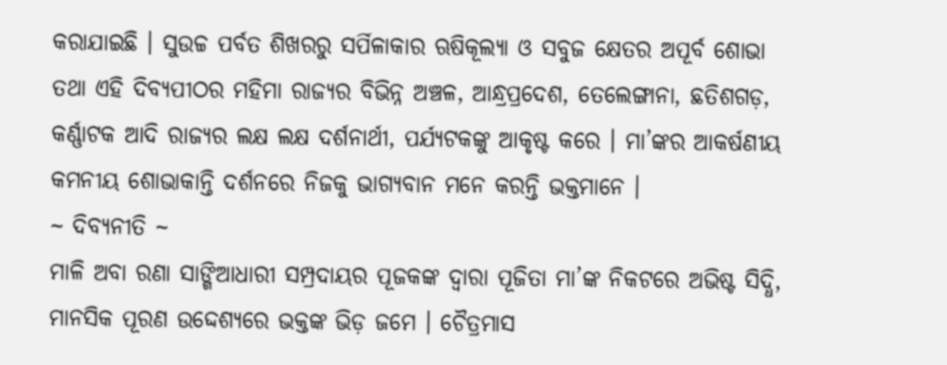କରାଯାଇଛି । ସୁଉଚ୍ଚ ପର୍ବତ ଶିଖରରୁ ସର୍ପିଳାକାର ଋଷିକୂଲ୍ୟା ଓ ସବୁଜ କ୍ଷେତର ଅପୂର୍ବ ଶୋଭା ତଥା ଏହି ଦିବ୍ୟପୀଠର ମହିମା ରାଜ୍ୟର ବିଭିନ୍ନ ଅଞ୍ଚଳ, ଆନ୍ଧ୍ରପ୍ରଦେଶ, ତେଲେଙ୍ଗାନା, ଛତିଶଗଡ଼, କର୍ଣ୍ଣାଟକ ଆଦି ରାଜ୍ୟର ଲକ୍ଷ ଲକ୍ଷ ଦର୍ଶନାର୍ଥୀ, ପର୍ଯ୍ୟଟକଙ୍କୁ ଆକୃଷ୍ଟ କରେ । ମା’ଙ୍କର ଆକର୍ଷଣୀୟ କମନୀୟ ଶୋଭାକାନ୍ତି ଦର୍ଶନରେ ନିଜକୁ ଭାଗ୍ୟବାନ ମନେ କରନ୍ତି ଭକ୍ତମାନେ ।
~ ଦିବ୍ୟନୀତି ~
ମାଳି ଅବା ରଣା ସାଙ୍ଗିଆଧାରୀ ସମ୍ପ୍ରଦାୟର ପୂଜକଙ୍କ ଦ୍ୱାରା ପୂଜିତା ମା’ଙ୍କ ନିକଟରେ ଅଭିଷ୍ଟ ସିଦ୍ଧି, ମାନସିକ ପୂରଣ ଉଦ୍ଦେଶ୍ୟରେ ଭକ୍ତଙ୍କ ଭିଡ଼ ଜମେ । ଚୈତ୍ରମାସ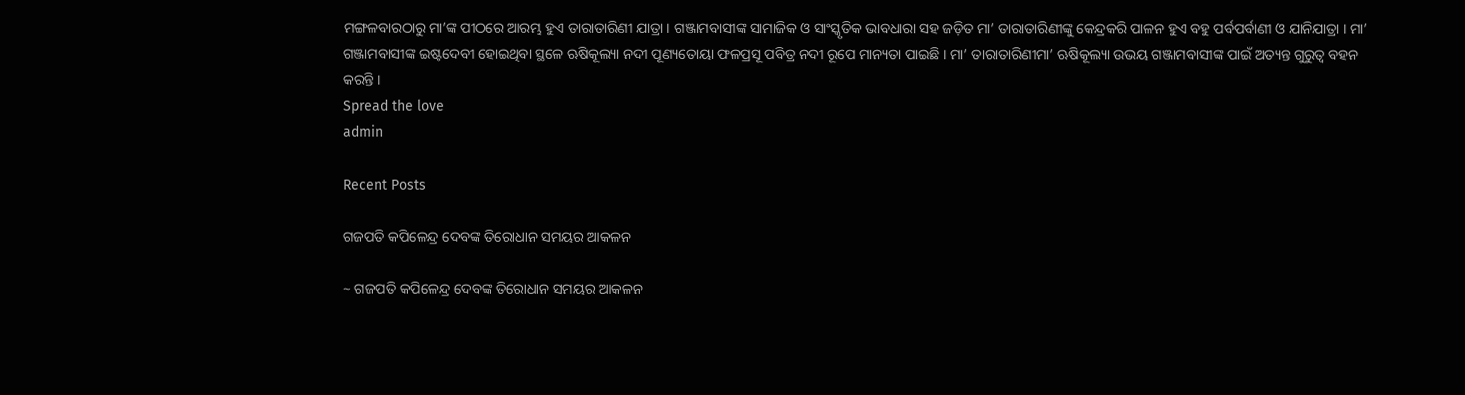ମଙ୍ଗଳବାରଠାରୁ ମା’ଙ୍କ ପୀଠରେ ଆରମ୍ଭ ହୁଏ ତାରାତାରିଣୀ ଯାତ୍ରା । ଗଞ୍ଜାମବାସୀଙ୍କ ସାମାଜିକ ଓ ସାଂସ୍କୃତିକ ଭାବଧାରା ସହ ଜଡ଼ିତ ମା’ ତାରାତାରିଣୀଙ୍କୁ କେନ୍ଦ୍ରକରି ପାଳନ ହୁଏ ବହୁ ପର୍ବପର୍ବାଣୀ ଓ ଯାନିଯାତ୍ରା । ମା’ ଗଞ୍ଜାମବାସୀଙ୍କ ଇଷ୍ଟଦେବୀ ହୋଇଥିବା ସ୍ଥଳେ ଋଷିକୂଲ୍ୟା ନଦୀ ପୂଣ୍ୟତୋୟା ଫଳପ୍ରସୂ ପବିତ୍ର ନଦୀ ରୂପେ ମାନ୍ୟତା ପାଇଛି । ମା’ ତାରାତାରିଣୀମା’ ଋଷିକୂଲ୍ୟା ଉଭୟ ଗଞ୍ଜାମବାସୀଙ୍କ ପାଇଁ ଅତ୍ୟନ୍ତ ଗୁରୁତ୍ବ ବହନ କରନ୍ତି ।
Spread the love
admin

Recent Posts

ଗଜପତି କପିଳେନ୍ଦ୍ର ଦେବଙ୍କ ତିରୋଧାନ ସମୟର ଆକଳନ

~ ଗଜପତି କପିଳେନ୍ଦ୍ର ଦେବଙ୍କ ତିରୋଧାନ ସମୟର ଆକଳନ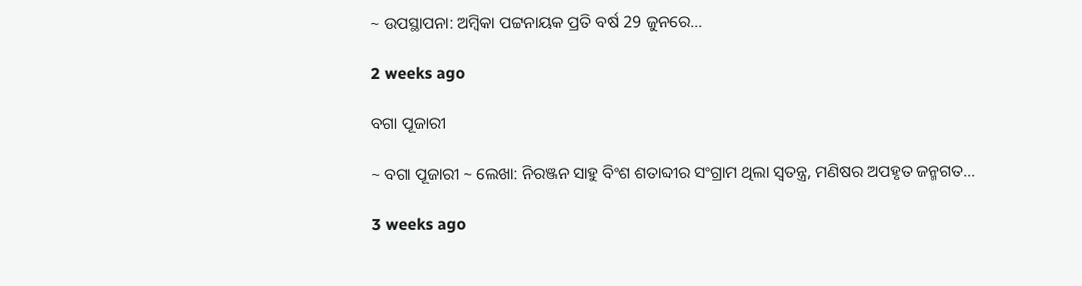~ ଉପସ୍ଥାପନା: ଅମ୍ବିକା ପଟ୍ଟନାୟକ ପ୍ରତି ବର୍ଷ 29 ଜୁନରେ…

2 weeks ago

ବଗା ପୂଜାରୀ

~ ବଗା ପୂଜାରୀ ~ ଲେଖା: ନିରଞ୍ଜନ ସାହୁ ବିଂଶ ଶତାବ୍ଦୀର ସଂଗ୍ରାମ ଥିଲା ସ୍ଵତନ୍ତ୍ର, ମଣିଷର ଅପହୃତ ଜନ୍ମଗତ…

3 weeks ago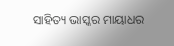ସାହିତ୍ୟ ଭାସ୍କର ମାୟାଧର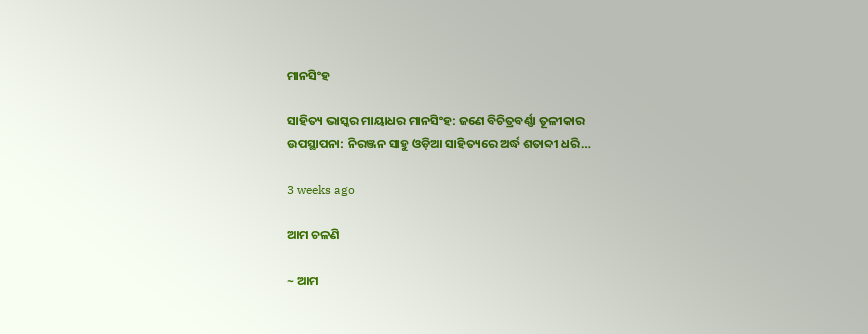ମାନସିଂହ

ସାହିତ୍ୟ ଭାସ୍କର ମାୟାଧର ମାନସିଂହ: ଜଣେ ବିଚିତ୍ରବର୍ଣ୍ଣା ତୂଳୀକାର ଉପସ୍ଥାପନା: ନିରଞ୍ଜନ ସାହୁ ଓଡ଼ିଆ ସାହିତ୍ୟରେ ଅର୍ଦ୍ଧ ଶତାବ୍ଦୀ ଧରି…

3 weeks ago

ଆମ ଚଳଣି

~ ଆମ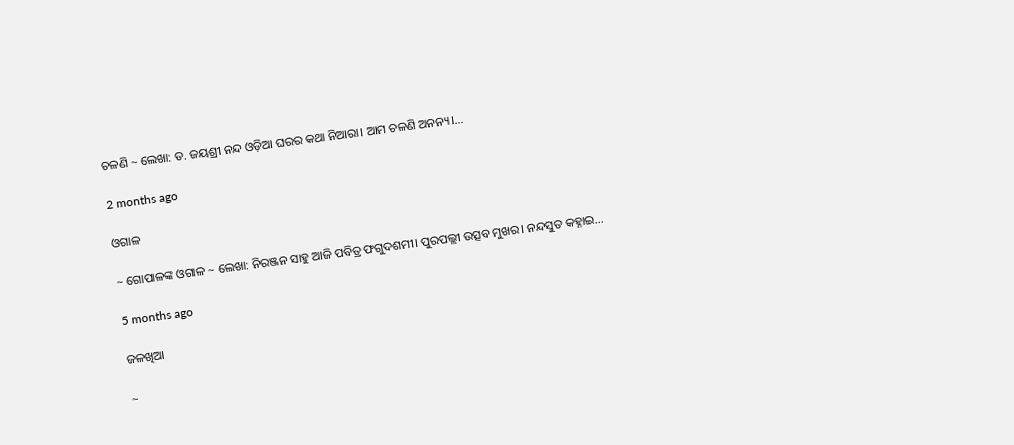ଚଳଣି ~ ଲେଖା: ଡ. ଜୟଶ୍ରୀ ନନ୍ଦ ଓଡ଼ିଆ ଘରର କଥା ନିଆରା। ଆମ ଚଳଣି ଅନନ୍ୟ।…

2 months ago

ଓଗାଳ

~ ଗୋପାଳଙ୍କ ଓଗାଳ ~ ଲେଖା: ନିରଞ୍ଜନ ସାହୁ ଆଜି ପବିତ୍ର ଫଗୁଦଶମୀ। ପୁରପଲ୍ଲୀ ଉତ୍ସବ ମୁଖର। ନନ୍ଦସୁତ କହ୍ନାଇ…

5 months ago

ଜଳଖିଆ

~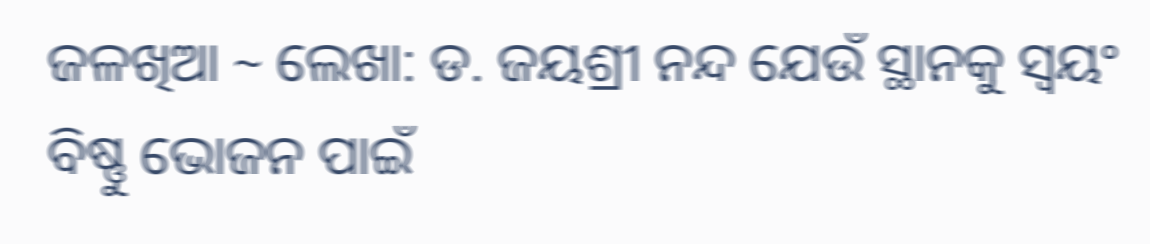ଜଳଖିଆ ~ ଲେଖା: ଡ. ଜୟଶ୍ରୀ ନନ୍ଦ ଯେଉଁ ସ୍ଥାନକୁ ସ୍ବୟଂ ବିଷ୍ଣୁ ଭୋଜନ ପାଇଁ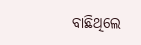ବାଛିଥିଲେ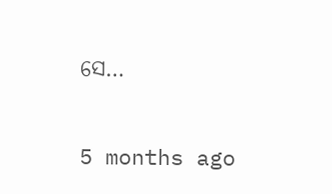ସେ…

5 months ago